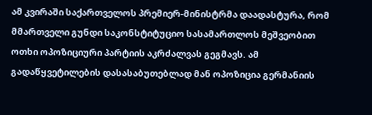ამ კვირაში საქართველოს პრემიერ-მინისტრმა დაადასტურა, რომ მმართველი გუნდი საკონსტიტუციო სასამართლოს მეშვეობით ოთხი ოპოზიციური პარტიის აკრძალვას გეგმავს. ამ გადაწყვეტილების დასასაბუთებლად მან ოპოზიცია გერმანიის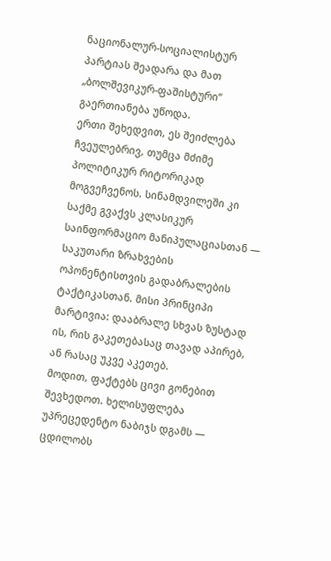ნაციონალურ-სოციალისტურ პარტიას შეადარა და მათ „ბოლშევიკურ-ფაშისტური“ გაერთიანება უწოდა.
ერთი შეხედვით, ეს შეიძლება ჩვეულებრივ, თუმცა მძიმე პოლიტიკურ რიტორიკად მოგვეჩვენოს. სინამდვილეში კი საქმე გვაქვს კლასიკურ საინფორმაციო მანიპულაციასთან — საკუთარი ზრახვების ოპონენტისთვის გადაბრალების ტაქტიკასთან. მისი პრინციპი მარტივია: დააბრალე სხვას ზუსტად ის, რის გაკეთებასაც თავად აპირებ, ან რასაც უკვე აკეთებ.
მოდით, ფაქტებს ცივი გონებით შევხედოთ. ხელისუფლება უპრეცედენტო ნაბიჯს დგამს — ცდილობს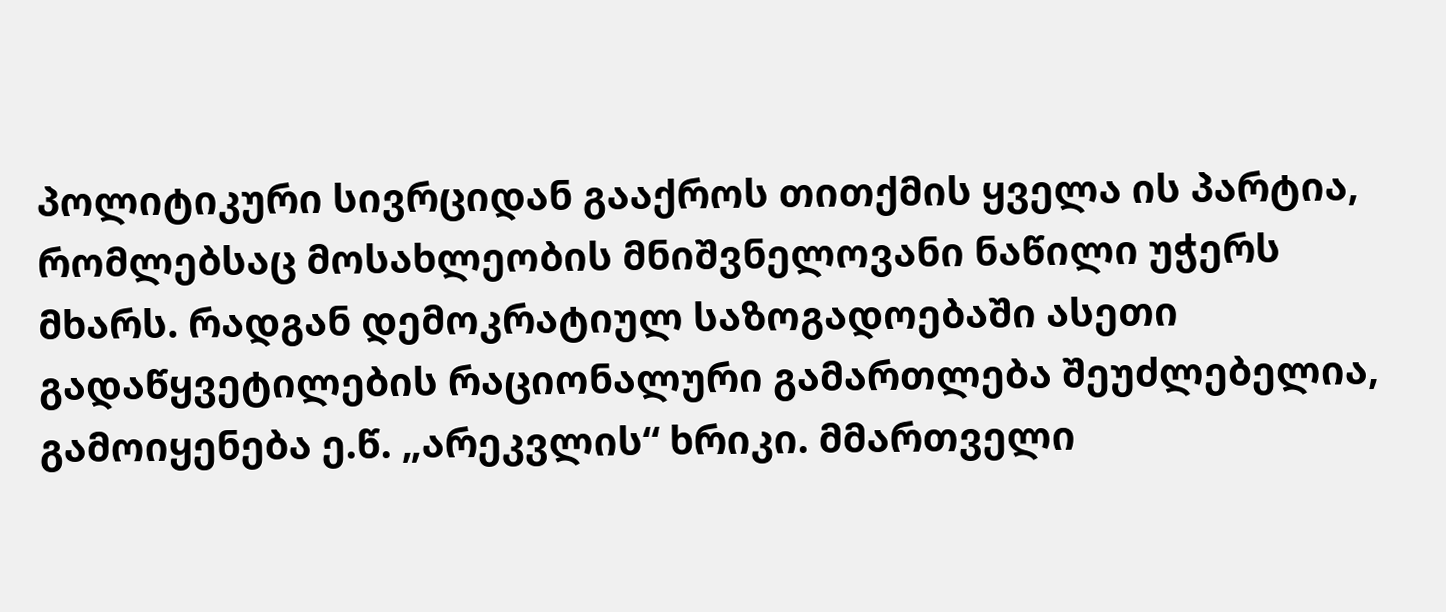პოლიტიკური სივრციდან გააქროს თითქმის ყველა ის პარტია, რომლებსაც მოსახლეობის მნიშვნელოვანი ნაწილი უჭერს მხარს. რადგან დემოკრატიულ საზოგადოებაში ასეთი გადაწყვეტილების რაციონალური გამართლება შეუძლებელია, გამოიყენება ე.წ. „არეკვლის“ ხრიკი. მმართველი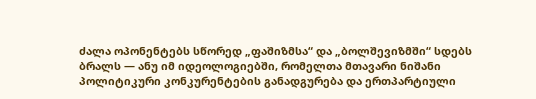ძალა ოპონენტებს სწორედ „ფაშიზმსა“ და „ბოლშევიზმში“ სდებს ბრალს — ანუ იმ იდეოლოგიებში, რომელთა მთავარი ნიშანი პოლიტიკური კონკურენტების განადგურება და ერთპარტიული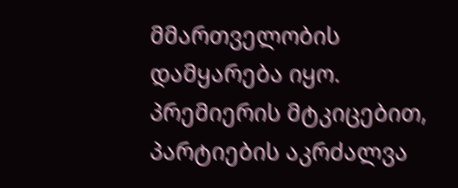მმართველობის დამყარება იყო.
პრემიერის მტკიცებით, პარტიების აკრძალვა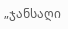„ჯანსაღი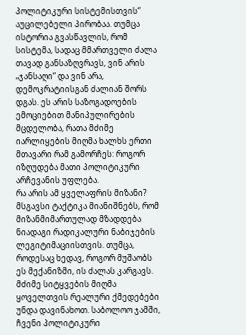პოლიტიკური სისტემისთვის“ აუცილებელი პირობაა. თუმცა ისტორია გვასწავლის, რომ სისტემა, სადაც მმართველი ძალა თავად განსაზღვრავს, ვინ არის „ჯანსაღი“ და ვინ არა, დემოკრატიისგან ძალიან შორს დგას. ეს არის საზოგადოების ემოციებით მანიპულირების მცდელობა, რათა მძიმე იარლიყების მიღმა ხალხს ერთი მთავარი რამ გამორჩეს: როგორ იზღუდება მათი პოლიტიკური არჩევანის უფლება.
რა არის ამ ყველაფრის მიზანი? მსგავსი ტაქტიკა მიანიშნებს, რომ მიზანმიმართულად მზადდება ნიადაგი რადიკალური ნაბიჯების ლეგიტიმაციისთვის. თუმცა, როდესაც ხედავ, როგორ მუშაობს ეს მექანიზმი, ის ძალას კარგავს. მძიმე სიტყვების მიღმა ყოველთვის რეალური ქმედებები უნდა დავინახოთ. საბოლოო ჯამში, ჩვენი პოლიტიკური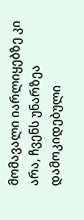მომავალი იარლიყებზე კი არა, ჩვენს უნარზეა დამოკიდებული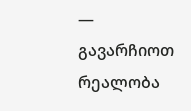— გავარჩიოთ რეალობა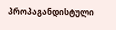პროპაგანდისტული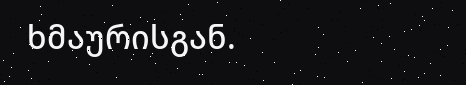ხმაურისგან.